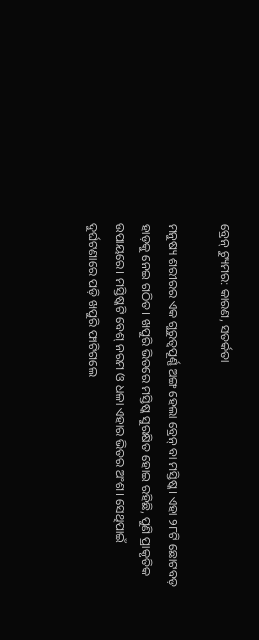ବ୍ରେନ୍‌ ଟ୍ୟୁମର: କାରଣ, ସତର୍କତା

ମନୁଷ୍ୟ ଶରୀରର ଏକ ଗୁରୁତ୍ୱପୂର୍ଣ୍ଣ ଅଙ୍ଗ ହେଲା ବ୍ରେନ୍‌ ବା ମସ୍ତିଷ୍କ। ଏହା ୨୮ଟି ଛୋଟବଡ଼ ହାଡ଼କୁ ନେଇ ଗଠିତ। ଖପୁରି ଭିତରେ ମସ୍ତିଷ୍କ ସୁରକ୍ଷିତ ହୋଇ ରହିଛି, ପୁଣି ପ୍ରାକୃତିକ ଉପାୟରେ। ମସ୍ତିଷ୍କଟି ବେଶ୍‌ ନରମ ଓ ଧଳା ଏହାର ଭିତର ଅଂଶ। ସେଥିପାଇଁ ଦୁର୍ଘଟଣାରେ ପଡ଼ି ଖପୁରି ଫାଟିଗଲେ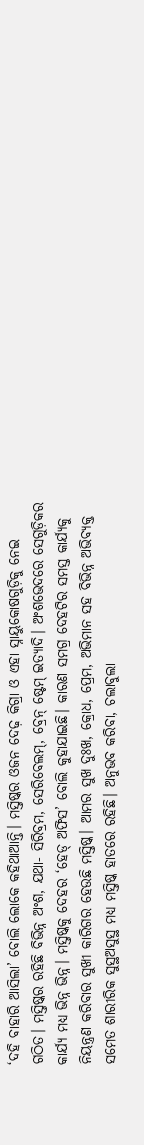‘ଦହି ବାହାରି ଆସିଲା’ ବୋଲି ଲୋକେ କହିଥାଆନ୍ତି। ମସ୍ତିଷ୍କର ଓଜନ ଦେଢ଼ କିଗ୍ରା ଓ ଏହା ସ୍ନାୟୁକୋଷଗୁଡ଼ିକୁ ନେଇ ଗଠିତ। ମସ୍ତିଷ୍କର ରହିଛି ବିଭିନ୍ନ ଅଂଶ, ଯଥା- ସିରିବ୍ରମ, ସେରିବେଲମ୍‌, ବ୍ରେନ୍‌ ଷ୍ଟେମ୍‌ ଇତ୍ୟାଦି। ଅଂଶଭେଦରେ ସେଗୁଡ଼ିକର କାର୍ଯ୍ୟ ମଧ୍ୟ ଭିନ୍ନ ଭିନ୍ନ। ମସ୍ତିଷ୍କକୁ ଦେହର ‘ହେଡ୍‌ ଅଫିସ’ ବୋଲି କୁହାଯାଇଛି। କାରଣ ସମଗ୍ର ଦେହଟିର ସମସ୍ତ କାର୍ଯ୍ୟକୁ ନିୟନ୍ତ୍ରଣ କରିବାର ସୁଖୀ କାରିଗର ହେଉଛି ମସ୍ତିଷ୍କ। ଆମର ସୁଖ ଦୁଃଖ, କ୍ରୋଧ, ପ୍ରେମ, ଅଭିମାନ ସହ ବିଭିନ୍ନ ଅଭିବ୍ୟକ୍ତ ସମେତ ଶାରୀରିକ ସୁସ୍ଥଅସୁସ୍ଥ ମଧ୍ୟ ମସ୍ତିଷ୍କ ହାତରେ ରହିଛି। ଅନୁଭବ କରିବା, ଚଲାବୁଲା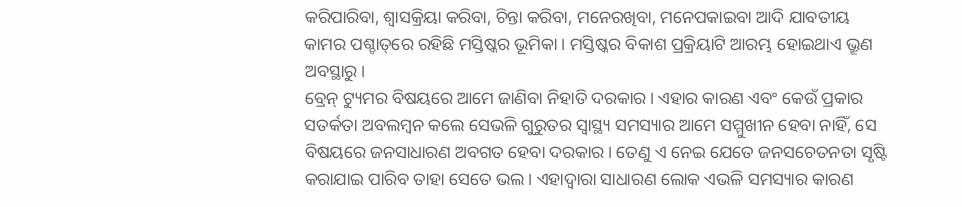କରିପାରିବା, ଶ୍ୱାସକ୍ରିୟା କରିବା, ଚିନ୍ତା କରିବା, ମନେରଖିବା, ମନେପକାଇବା ଆଦି ଯାବତୀୟ କାମର ପଶ୍ଚାତ୍‌ରେ ରହିଛି ମସ୍ତିଷ୍କର ଭୂମିକା। ମସ୍ତିଷ୍କର ବିକାଶ ପ୍ରକ୍ରିୟାଟି ଆରମ୍ଭ ହୋଇଥାଏ ଭ୍ରୂଣ ଅବସ୍ଥାରୁ।
ବ୍ରେନ୍‌ ଟ୍ୟୁମର ବିଷୟରେ ଆମେ ଜାଣିବା ନିହାତି ଦରକାର। ଏହାର କାରଣ ଏବଂ କେଉଁ ପ୍ରକାର ସତର୍କତା ଅବଲମ୍ବନ କଲେ ସେଭଳି ଗୁରୁତର ସ୍ବାସ୍ଥ୍ୟ ସମସ୍ୟାର ଆମେ ସମ୍ମୁଖୀନ ହେବା ନାହିଁ, ସେ ବିଷୟରେ ଜନସାଧାରଣ ଅବଗତ ହେବା ଦରକାର। ତେଣୁ ଏ ନେଇ ଯେତେ ଜନସଚେତନତା ସୃଷ୍ଟି କରାଯାଇ ପାରିବ ତାହା ସେତେ ଭଲ। ଏହାଦ୍ୱାରା ସାଧାରଣ ଲୋକ ଏଭଳି ସମସ୍ୟାର କାରଣ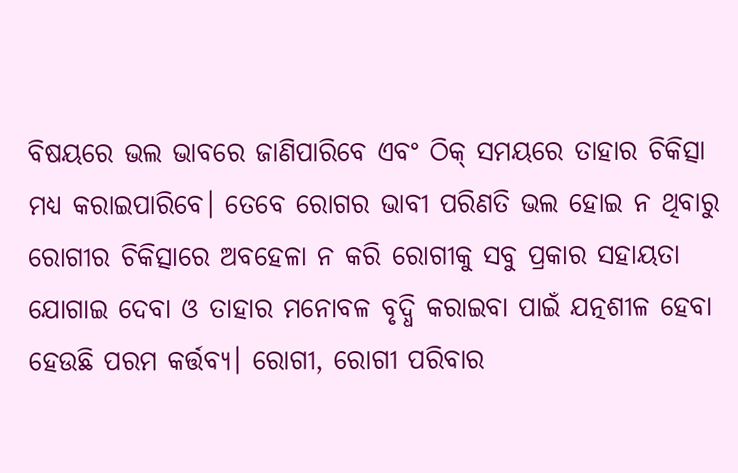ବିଷୟରେ ଭଲ ଭାବରେ ଜାଣିପାରିବେ ଏବଂ ଠିକ୍‌ ସମୟରେ ତାହାର ଚିକିତ୍ସା ମଧ୍ୟ କରାଇପାରିବେ। ତେବେ ରୋଗର ଭାବୀ ପରିଣତି ଭଲ ହୋଇ ନ ଥିବାରୁ ରୋଗୀର ଚିକିତ୍ସାରେ ଅବହେଳା ନ କରି ରୋଗୀକୁ ସବୁ ପ୍ରକାର ସହାୟତା ଯୋଗାଇ ଦେବା ଓ ତାହାର ମନୋବଳ ବୃଦ୍ଧି କରାଇବା ପାଇଁ ଯତ୍ନଶୀଳ ହେବା ହେଉଛି ପରମ କର୍ତ୍ତବ୍ୟ। ରୋଗୀ, ରୋଗୀ ପରିବାର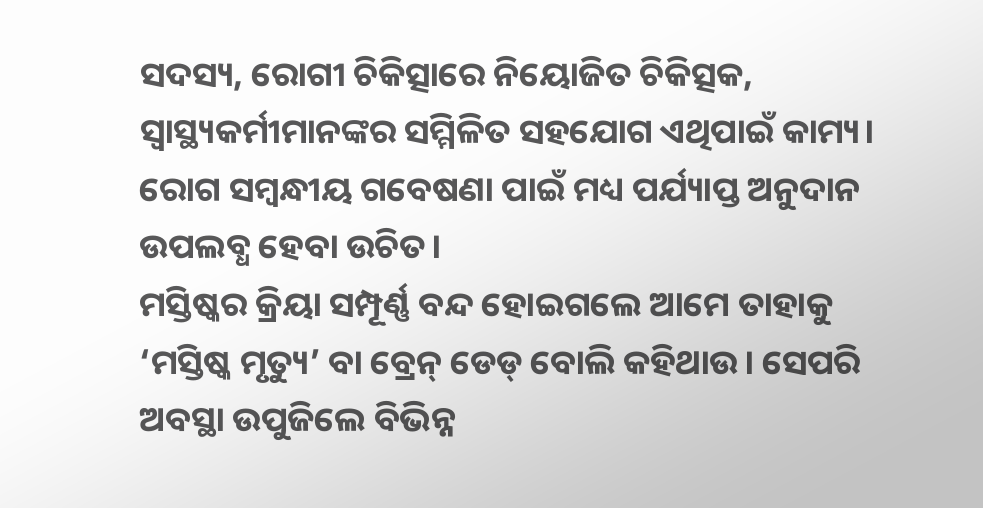ସଦସ୍ୟ, ରୋଗୀ ଚିକିତ୍ସାରେ ନିୟୋଜିତ ଚିକିତ୍ସକ, ସ୍ବାସ୍ଥ୍ୟକର୍ମୀମାନଙ୍କର ସମ୍ମିଳିତ ସହଯୋଗ ଏଥିପାଇଁ କାମ୍ୟ। ରୋଗ ସମ୍ବନ୍ଧୀୟ ଗବେଷଣା ପାଇଁ ମଧ୍ୟ ପର୍ଯ୍ୟାପ୍ତ ଅନୁଦାନ ଉପଲବ୍ଧ ହେବା ଉଚିତ।
ମସ୍ତିଷ୍କର କ୍ରିୟା ସମ୍ପୂର୍ଣ୍ଣ ବନ୍ଦ ହୋଇଗଲେ ଆମେ ତାହାକୁ ‘ମସ୍ତିଷ୍କ ମୃତ୍ୟୁ’ ବା ବ୍ରେନ୍‌ ଡେଡ୍‌ ବୋଲି କହିଥାଉ। ସେପରି ଅବସ୍ଥା ଉପୁଜିଲେ ବିଭିନ୍ନ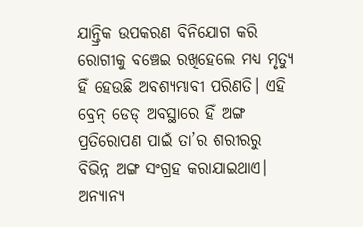ଯାନ୍ତ୍ରିକ ଉପକରଣ ବିନିଯୋଗ କରି ରୋଗୀକୁ ବଞ୍ଚେଇ ରଖିହେଲେ ମଧ୍ୟ ମୃତ୍ୟୁ ହିଁ ହେଉଛି ଅବଶ୍ୟମ୍ଭାବୀ ପରିଣତି। ଏହି ବ୍ରେନ୍‌ ଡେଡ୍‌ ଅବସ୍ଥାରେ ହିଁ ଅଙ୍ଗ ପ୍ରତିରୋପଣ ପାଇଁ ତା’ର ଶରୀରରୁ ବିଭିନ୍ନ ଅଙ୍ଗ ସଂଗ୍ରହ କରାଯାଇଥାଏ।
ଅନ୍ୟାନ୍ୟ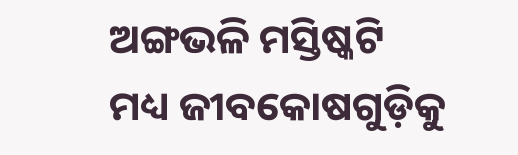ଅଙ୍ଗଭଳି ମସ୍ତିଷ୍କଟି ମଧ୍ୟ ଜୀବକୋଷଗୁଡ଼ିକୁ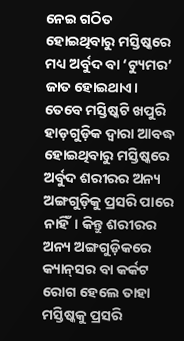ନେଇ ଗଠିତ ହୋଇଥିବାରୁ ମସ୍ତିଷ୍କରେ ମଧ୍ୟ ଅର୍ବୁଦ ବା ‘ଟ୍ୟୁମର’ ଜାତ ହୋଇଥାଏ। ତେବେ ମସ୍ତିଷ୍କଟି ଖପୁରି ହାଡ଼ଗୁଡ଼ିକ ଦ୍ୱାରା ଆବଦ୍ଧ ହୋଇଥିବାରୁ ମସ୍ତିଷ୍କରେ ଅର୍ବୁଦ ଶରୀରର ଅନ୍ୟ ଅଙ୍ଗଗୁଡ଼ିକୁ ପ୍ରସରି ପାରେ ନାହିଁ। କିନ୍ତୁ ଶରୀରର ଅନ୍ୟ ଅଙ୍ଗଗୁଡ଼ିକରେ କ୍ୟାନ୍‌ସର ବା କର୍କଟ ରୋଗ ହେଲେ ତାହା ମସ୍ତିଷ୍କକୁ ପ୍ରସରି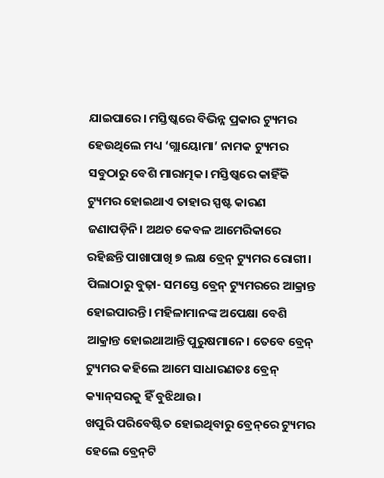ଯାଇପାରେ। ମସ୍ତିଷ୍କରେ ବିଭିନ୍ନ ପ୍ରକାର ଟ୍ୟୁମର ହେଉଥିଲେ ମଧ୍ୟ ‘ଗ୍ଲାୟୋମା’ ନାମକ ଟ୍ୟୁମର ସବୁଠାରୁ ବେଶି ମାରାତ୍ମକ। ମସ୍ତିଷ୍କରେ କାହିଁକି ଟ୍ୟୁମର ହୋଇଥାଏ ତାହାର ସ୍ପଷ୍ଟ କାରଣ ଜଣାପଡ଼ିନି। ଅଥଚ କେବଳ ଆମେରିକାରେ ରହିଛନ୍ତି ପାଖାପାଖି ୭ ଲକ୍ଷ ବ୍ରେନ୍‌ ଟ୍ୟୁମର ରୋଗୀ।
ପିଲାଠାରୁ ବୁଢ଼ା- ସମସ୍ତେ ବ୍ରେନ୍‌ ଟ୍ୟୁମରରେ ଆକ୍ରାନ୍ତ ହୋଇପାରନ୍ତି। ମହିଳାମାନଙ୍କ ଅପେକ୍ଷା ବେଶି ଆକ୍ରାନ୍ତ ହୋଇଥାଆନ୍ତି ପୁରୁଷମାନେ। ତେବେ ବ୍ରେନ୍‌ ଟ୍ୟୁମର କହିଲେ ଆମେ ସାଧାରଣତଃ ବ୍ରେନ୍‌ କ୍ୟାନ୍‌ସରକୁ ହିଁ ବୁଝିଥାଉ।
ଖପୁରି ପରିବେଷ୍ଟିତ ହୋଇଥିବାରୁ ବ୍ରେନ୍‌ରେ ଟ୍ୟୁମର ହେଲେ ବ୍ରେନ୍‌ଟି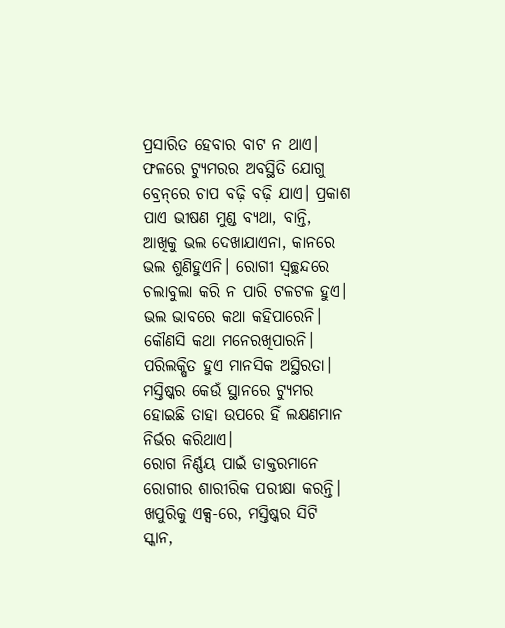ପ୍ରସାରିତ ହେବାର ବାଟ ନ ଥାଏ। ଫଳରେ ଟ୍ୟୁମରର ଅବସ୍ଥିତି ଯୋଗୁ ବ୍ରେନ୍‌ରେ ଚାପ ବଢ଼ି ବଢ଼ି ଯାଏ। ପ୍ରକାଶ ପାଏ ଭୀଷଣ ମୁଣ୍ଡ ବ୍ୟଥା, ବାନ୍ତି, ଆଖିକୁ ଭଲ ଦେଖାଯାଏନା, କାନରେ ଭଲ ଶୁଣିହୁଏନି। ରୋଗୀ ସ୍ବଚ୍ଛନ୍ଦରେ ଚଲାବୁଲା କରି ନ ପାରି ଟଳଟଳ ହୁଏ। ଭଲ ଭାବରେ କଥା କହିପାରେନି। କୌଣସି କଥା ମନେରଖିପାରନି। ପରିଲକ୍ଷିତ ହୁଏ ମାନସିକ ଅସ୍ଥିରତା। ମସ୍ତିଷ୍କର କେଉଁ ସ୍ଥାନରେ ଟ୍ୟୁମର ହୋଇଛି ତାହା ଉପରେ ହିଁ ଲକ୍ଷଣମାନ ନିର୍ଭର କରିଥାଏ।
ରୋଗ ନିର୍ଣ୍ଣୟ ପାଇଁ ଡାକ୍ତରମାନେ ରୋଗୀର ଶାରୀରିକ ପରୀକ୍ଷା କରନ୍ତି। ଖପୁରିକୁ ଏକ୍ସ-ରେ, ମସ୍ତିଷ୍କର ସିଟି ସ୍କାନ,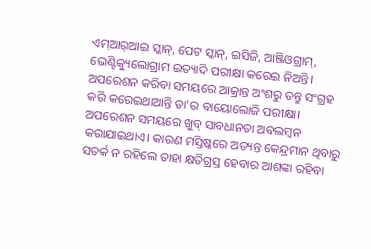ଏମ୍‌ଆର୍‌ଆଇ ସ୍କାନ୍‌, ପେଟ ସ୍କାନ୍‌, ଇସିଜି, ଆଞ୍ଜିଓଗ୍ରାମ୍‌, ଭେଣ୍ଟିକ୍ୟୁଲୋଗ୍ରାମ ଇତ୍ୟାଦି ପରୀକ୍ଷା କରେଇ ନିଅନ୍ତି। ଅପରେଶନ କରିବା ସମୟରେ ଆକ୍ରାନ୍ତ ଅଂଶରୁ ତନ୍ତୁ ସଂଗ୍ରହ କରି କରେଇଥାଆନ୍ତି ତା’ର ବାୟୋଲୋଜି ପରୀକ୍ଷା।
ଅପରେଶନ ସମୟରେ ଖୁବ୍‌ ସାବଧାନତା ଅବଲମ୍ବନ କରାଯାଇଥାଏ। କାରଣ ମସ୍ତିଷ୍କରେ ଅତ୍ୟନ୍ତ କେନ୍ଦ୍ରମାନ ଥିବାରୁ ସତର୍କ ନ ରହିଲେ ତାହା କ୍ଷତିଗ୍ରସ୍ତ ହେବାର ଆଶଙ୍କା ରହିବା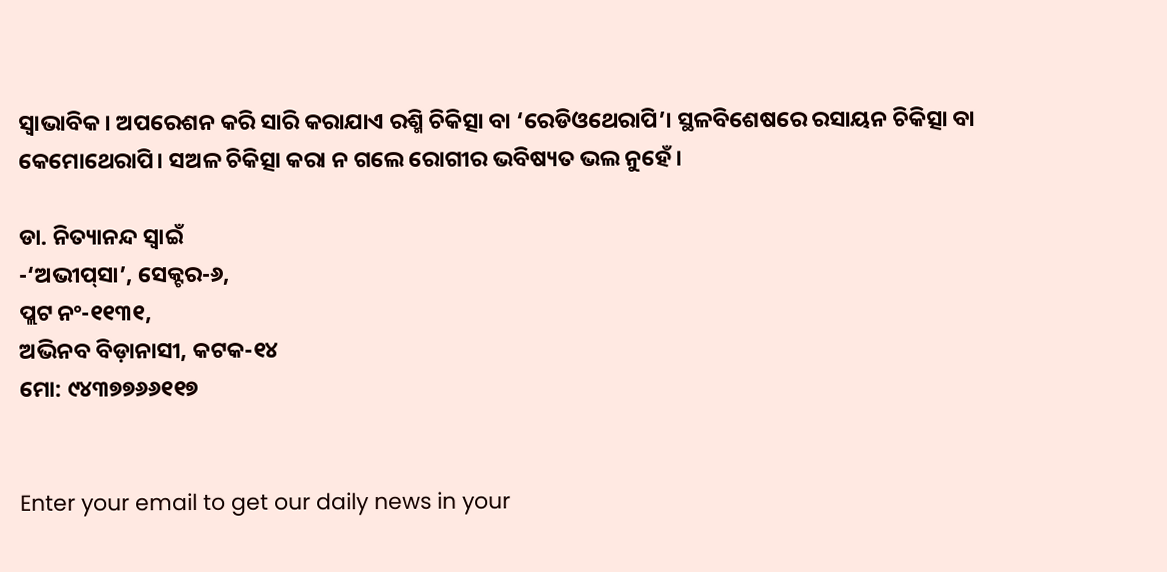ସ୍ବାଭାବିକ। ଅପରେଶନ କରି ସାରି କରାଯାଏ ରଶ୍ମି ଚିକିତ୍ସା ବା ‘ରେଡିଓଥେରାପି’। ସ୍ଥଳବିଶେଷରେ ରସାୟନ ଚିକିତ୍ସା ବା କେମୋଥେରାପି। ସଅଳ ଚିକିତ୍ସା କରା ନ ଗଲେ ରୋଗୀର ଭବିଷ୍ୟତ ଭଲ ନୁହେଁ।

ଡା. ନିତ୍ୟାନନ୍ଦ ସ୍ବାଇଁ
-‘ଅଭୀପ୍‌ସା’, ସେକ୍ଟର-୬,
ପ୍ଲଟ ନଂ-୧୧୩୧,
ଅଭିନବ ବିଡ଼ାନାସୀ, କଟକ-୧୪
ମୋ: ୯୪୩୭୭୬୬୧୧୭


Enter your email to get our daily news in your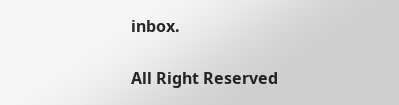inbox.

All Right Reserved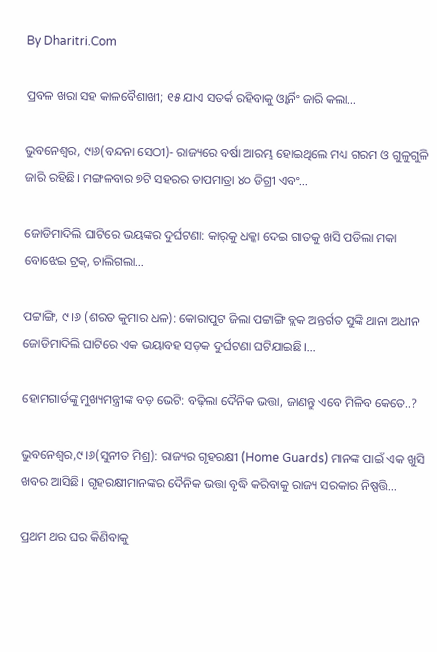By Dharitri.Com

ପ୍ରବଳ ଖରା ସହ କାଳବୈଶାଖୀ; ୧୫ ଯାଏ ସତର୍କ ରହିବାକୁ ଓ୍ବାର୍ନିଂ ଜାରି କଲା…

ଭୁବନେଶ୍ୱର, ୯ା୬(ବନ୍ଦନା ସେଠୀ)- ରାଜ୍ୟରେ ବର୍ଷା ଆରମ୍ଭ ହୋଇଥିଲେ ମଧ୍ୟ ଗରମ ଓ ଗୁଳୁଗୁଳି ଜାରି ରହିଛି। ମଙ୍ଗଳବାର ୭ଟି ସହରର ତାପମାତ୍ରା ୪୦ ଡିଗ୍ରୀ ଏବଂ…

ଜୋଡିମାଦିଲି ଘାଟିରେ ଭୟଙ୍କର ଦୁର୍ଘଟଣା: କାର୍‌କୁ ଧକ୍କା ଦେଇ ଗାତକୁ ଖସି ପଡିଲା ମକା ବୋଝେଇ ଟ୍ରକ୍, ଚାଲିଗଲା…

ପଟ୍ଟାଙ୍ଗି, ୯।୬ (ଶରତ କୁମାର ଧଳ): କୋରାପୁଟ ଜିଲା ପଟ୍ଟାଙ୍ଗି ବ୍ଲକ ଅନ୍ତର୍ଗତ ସୁଙ୍କି ଥାନା ଅଧୀନ ଜୋଡିମାଦିଲି ଘାଟିରେ ଏକ ଭୟାବହ ସଡ଼କ ଦୁର୍ଘଟଣା ଘଟିଯାଇଛି।…

ହୋମଗାର୍ଡଙ୍କୁ ମୁଖ୍ୟମନ୍ତ୍ରୀଙ୍କ ବଡ଼ ଭେଟି: ବଢ଼ିଲା ଦୈନିକ ଭତ୍ତା, ଜାଣନ୍ତୁ ଏବେ ମିଳିବ କେତେ..?

ଭୁବନେଶ୍ୱର,୯।୬(ସୁନୀତ ମିଶ୍ର): ରାଜ୍ୟର ଗୃହରକ୍ଷୀ (Home Guards) ମାନଙ୍କ ପାଇଁ ଏକ ଖୁସି ଖବର ଆସିଛି। ଗୃହରକ୍ଷୀମାନଙ୍କର ଦୈନିକ ଭତ୍ତା ବୃଦ୍ଧି କରିବାକୁ ରାଜ୍ୟ ସରକାର ନିଷ୍ପତ୍ତି…

ପ୍ରଥମ ଥର ଘର କିଣିବାକୁ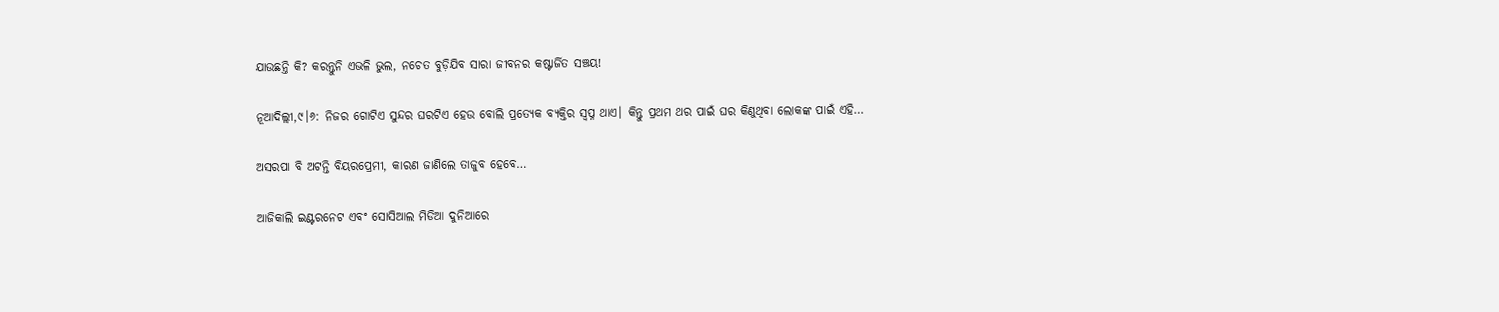ଯାଉଛନ୍ତି କି? କରନ୍ତୁନି ଏଭଳି ଭୁଲ, ନଚେତ ବୁଡ଼ିଯିବ ସାରା ଜୀବନର କଷ୍ଟାର୍ଜିତ ସଞ୍ଚୟ!

ନୂଆଦିଲ୍ଲୀ,୯।୬: ନିଜର ଗୋଟିଏ ସୁନ୍ଦର ଘରଟିଏ ହେଉ ବୋଲି ପ୍ରତ୍ୟେକ ବ୍ୟକ୍ତିର ସ୍ବପ୍ନ ଥାଏ। କିନ୍ତୁ ପ୍ରଥମ ଥର ପାଇଁ ଘର କିଣୁଥିବା ଲୋକଙ୍କ ପାଇଁ ଏହି…

ଅସରପା ବି ଅଟନ୍ତି ବିୟରପ୍ରେମୀ, କାରଣ ଜାଣିଲେ ତାଜୁବ ହେବେ…

ଆଜିକାଲି ଇଣ୍ଟରନେଟ ଏବଂ ସୋସିଆଲ ମିଡିଆ ଦୁନିଆରେ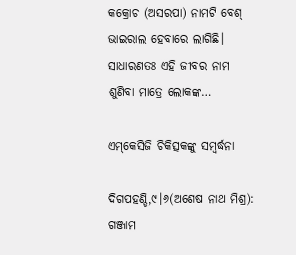କକ୍ରୋଚ (ଅସରପା) ନାମଟି ବେଶ୍‌ ଭାଇରାଲ ହେବାରେ ଲାଗିଛି। ସାଧାରଣତଃ ଏହି ଜୀବର ନାମ ଶୁଣିବା ମାତ୍ରେ ଲୋକଙ୍କ…

ଏମ୍‌କେସିଜି ଚିକିତ୍ସକଙ୍କୁ ସମ୍ବର୍ଦ୍ଧନା

ଦିଗପହଣ୍ଡି,୯।୬(ଅଶେଷ ନାଥ ମିଶ୍ର): ଗଞ୍ଜାମ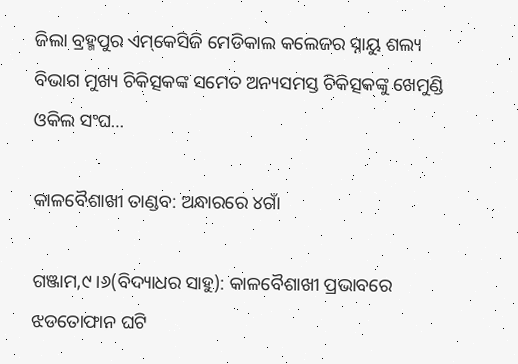ଜିଲା ବ୍ରହ୍ମପୁର ଏମ୍‌କେସିଜି ମେଡିକାଲ କଲେଜର ସ୍ନାୟୁ ଶଲ୍ୟ ବିଭାଗ ମୁଖ୍ୟ ଚିକିତ୍ସକଙ୍କ ସମେତ ଅନ୍ୟସମସ୍ତ ଚିକିତ୍ସକଙ୍କୁ ଖେମୁଣ୍ଡି ଓକିଲ ସଂଘ…

କାଳବୈଶାଖୀ ତାଣ୍ଡବ: ଅନ୍ଧାରରେ ୪ଗାଁ

ଗଞ୍ଜାମ,୯।୬(ବିଦ୍ୟାଧର ସାହୁ): କାଳବୈଶାଖୀ ପ୍ରଭାବରେ ଝଡତୋଫାନ ଘଟି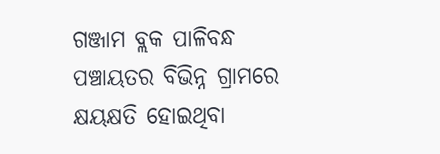ଗଞ୍ଜାମ ବ୍ଲକ ପାଳିବନ୍ଧ ପଞ୍ଚାୟତର ବିଭିନ୍ନ ଗ୍ରାମରେ କ୍ଷୟକ୍ଷତି ହୋଇଥିବା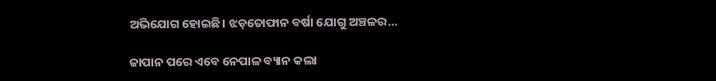ଅଭିଯୋଗ ହୋଇଛି। ଝଡ଼ତୋଫାନ ବର୍ଷା ଯୋଗୁ ଅଞ୍ଚଳର…

ଜାପାନ ପରେ ଏବେ ନେପାଳ ବ୍ୟାନ କଲା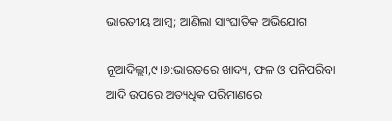ଭାରତୀୟ ଆମ୍ୱ; ଆଣିଲା ସାଂଘାତିକ ଅଭିଯୋଗ

ନୂଆଦିଲ୍ଲୀ,୯।୬:ଭାରତରେ ଖାଦ୍ୟ, ଫଳ ଓ ପନିପରିବା ଆଦି ଉପରେ ଅତ୍ୟଧିକ ପରିମାଣରେ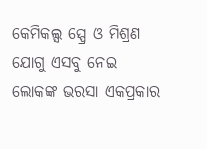କେମିକଲ୍ସ ସ୍ପ୍ରେ ଓ ମିଶ୍ରଣ ଯୋଗୁ ଏସବୁ ନେଇ ଲୋକଙ୍କ ଭରସା ଏକପ୍ରକାର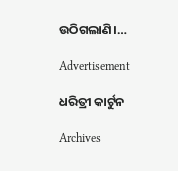ଉଠିଗଲାଣି।…

Advertisement

ଧରିତ୍ରୀ କାର୍ଟୁନ

Archives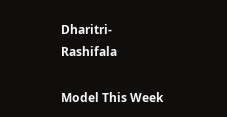Dharitri-Rashifala

Model This Week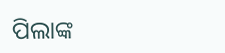ପିଲାଙ୍କ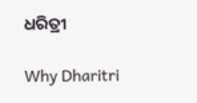ଧରିତ୍ରୀ

Why Dharitri